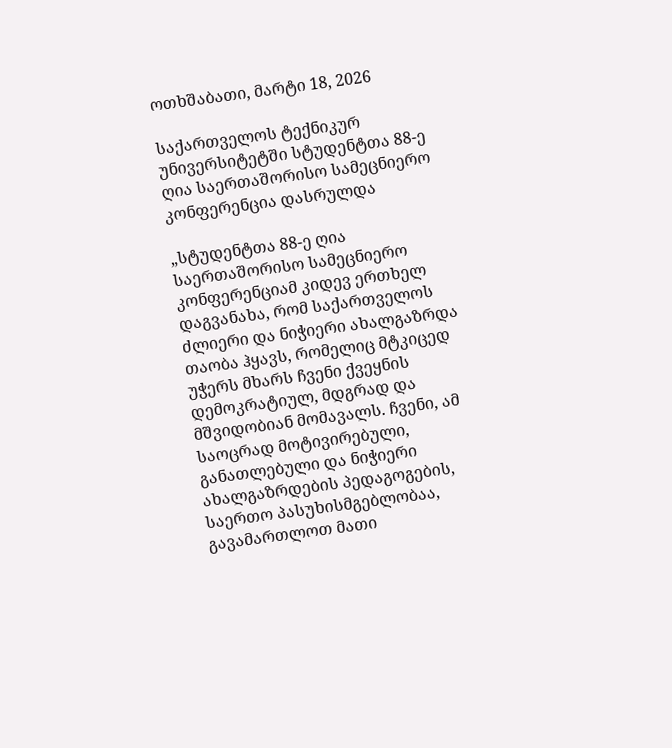ოთხშაბათი, მარტი 18, 2026

საქართველოს ტექნიკურ უნივერსიტეტში სტუდენტთა 88-ე ღია საერთაშორისო სამეცნიერო კონფერენცია დასრულდა

„სტუდენტთა 88-ე ღია საერთაშორისო სამეცნიერო კონფერენციამ კიდევ ერთხელ დაგვანახა, რომ საქართველოს ძლიერი და ნიჭიერი ახალგაზრდა თაობა ჰყავს, რომელიც მტკიცედ უჭერს მხარს ჩვენი ქვეყნის დემოკრატიულ, მდგრად და მშვიდობიან მომავალს. ჩვენი, ამ საოცრად მოტივირებული, განათლებული და ნიჭიერი ახალგაზრდების პედაგოგების, საერთო პასუხისმგებლობაა, გავამართლოთ მათი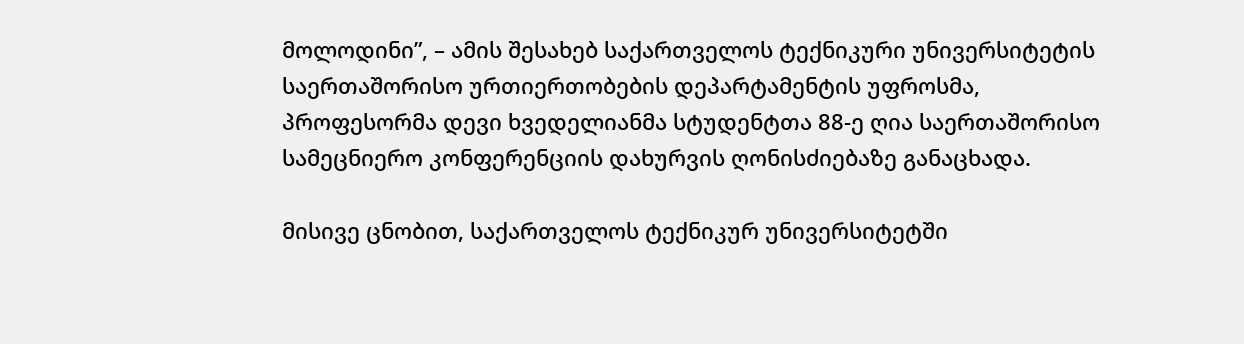მოლოდინი”, – ამის შესახებ საქართველოს ტექნიკური უნივერსიტეტის საერთაშორისო ურთიერთობების დეპარტამენტის უფროსმა, პროფესორმა დევი ხვედელიანმა სტუდენტთა 88-ე ღია საერთაშორისო სამეცნიერო კონფერენციის დახურვის ღონისძიებაზე განაცხადა.

მისივე ცნობით, საქართველოს ტექნიკურ უნივერსიტეტში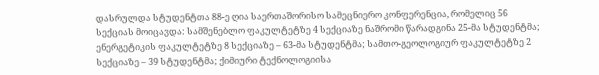დასრულდა სტუდენტთა 88-ე ღია საერთაშორისო სამეცნიერო კონფერენცია, რომელიც 56 სექციას მოიცავდა: სამშენებლო ფაკულტეტზე 4 სექციაზე ნაშრომი წარადგინა 25-მა სტუდენტმა; ენერგეტიკის ფაკულტეტზე 8 სექციაზე – 63-მა სტუდენტმა; სამთო-გეოლოგიურ ფაკულტეტზე 2 სექციაზე – 39 სტუდენტმა; ქიმიური ტექნოლოგიისა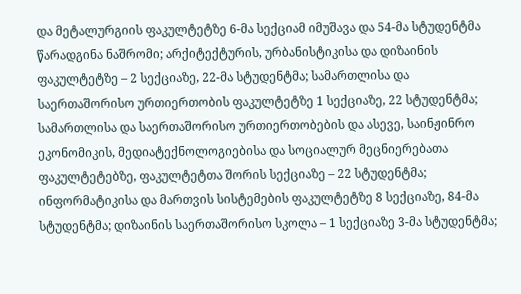და მეტალურგიის ფაკულტეტზე 6-მა სექციამ იმუშავა და 54-მა სტუდენტმა წარადგინა ნაშრომი; არქიტექტურის, ურბანისტიკისა და დიზაინის ფაკულტეტზე – 2 სექციაზე, 22-მა სტუდენტმა; სამართლისა და საერთაშორისო ურთიერთობის ფაკულტეტზე 1 სექციაზე, 22 სტუდენტმა; სამართლისა და საერთაშორისო ურთიერთობების და ასევე, საინჟინრო ეკონომიკის, მედიატექნოლოგიებისა და სოციალურ მეცნიერებათა ფაკულტეტებზე, ფაკულტეტთა შორის სექციაზე – 22 სტუდენტმა; ინფორმატიკისა და მართვის სისტემების ფაკულტეტზე 8 სექციაზე, 84-მა სტუდენტმა; დიზაინის საერთაშორისო სკოლა – 1 სექციაზე 3-მა სტუდენტმა;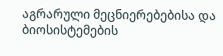აგრარული მეცნიერებებისა და ბიოსისტემების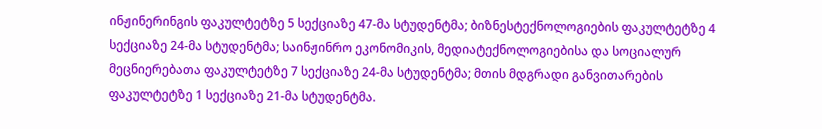ინჟინერინგის ფაკულტეტზე 5 სექციაზე 47-მა სტუდენტმა; ბიზნესტექნოლოგიების ფაკულტეტზე 4 სექციაზე 24-მა სტუდენტმა; საინჟინრო ეკონომიკის, მედიატექნოლოგიებისა და სოციალურ მეცნიერებათა ფაკულტეტზე 7 სექციაზე 24-მა სტუდენტმა; მთის მდგრადი განვითარების ფაკულტეტზე 1 სექციაზე 21-მა სტუდენტმა.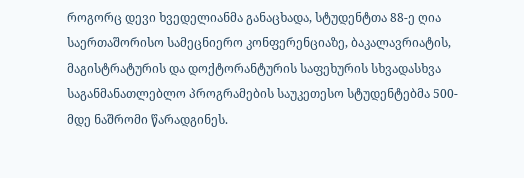როგორც დევი ხვედელიანმა განაცხადა, სტუდენტთა 88-ე ღია საერთაშორისო სამეცნიერო კონფერენციაზე, ბაკალავრიატის, მაგისტრატურის და დოქტორანტურის საფეხურის სხვადასხვა საგანმანათლებლო პროგრამების საუკეთესო სტუდენტებმა 500-მდე ნაშრომი წარადგინეს.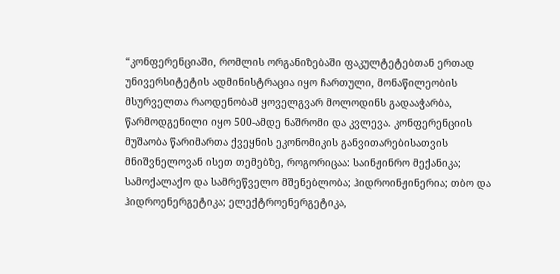“კონფერენციაში, რომლის ორგანიზებაში ფაკულტეტებთან ერთად უნივერსიტეტის ადმინისტრაცია იყო ჩართული, მონაწილეობის მსურველთა რაოდენობამ ყოველგვარ მოლოდინს გადააჭარბა, წარმოდგენილი იყო 500-ამდე ნაშრომი და კვლევა. კონფერენციის მუშაობა წარიმართა ქვეყნის ეკონომიკის განვითარებისათვის მნიშვნელოვან ისეთ თემებზე, როგორიცაა: საინჟინრო მექანიკა; სამოქალაქო და სამრეწველო მშენებლობა; ჰიდროინჟინერია; თბო და ჰიდროენერგეტიკა; ელექტროენერგეტიკა,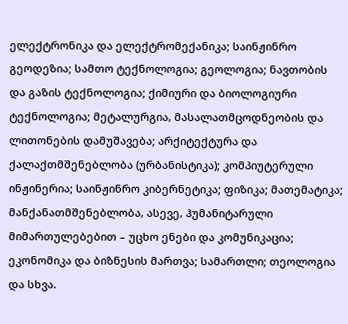ელექტრონიკა და ელექტრომექანიკა; საინჟინრო გეოდეზია; სამთო ტექნოლოგია; გეოლოგია; ნავთობის და გაზის ტექნოლოგია; ქიმიური და ბიოლოგიური ტექნოლოგია; მეტალურგია, მასალათმცოდნეობის და ლითონების დამუშავება; არქიტექტურა და ქალაქთმშენებლობა (ურბანისტიკა); კომპიუტერული ინჟინერია; საინჟინრო კიბერნეტიკა; ფიზიკა; მათემატიკა; მანქანათმშენებლობა, ასევე, ჰუმანიტარული მიმართულებებით – უცხო ენები და კომუნიკაცია; ეკონომიკა და ბიზნესის მართვა; სამართლი; თეოლოგია და სხვა.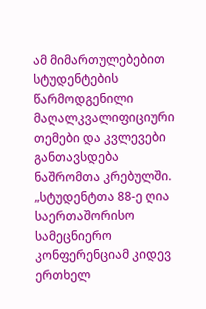ამ მიმართულებებით სტუდენტების წარმოდგენილი მაღალკვალიფიციური თემები და კვლევები განთავსდება ნაშრომთა კრებულში. „სტუდენტთა 88-ე ღია საერთაშორისო სამეცნიერო კონფერენციამ კიდევ ერთხელ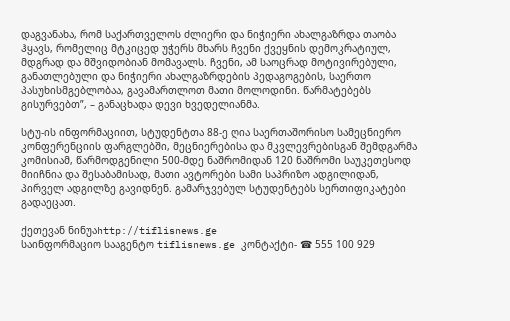დაგვანახა, რომ საქართველოს ძლიერი და ნიჭიერი ახალგაზრდა თაობა ჰყავს, რომელიც მტკიცედ უჭერს მხარს ჩვენი ქვეყნის დემოკრატიულ, მდგრად და მშვიდობიან მომავალს. ჩვენი, ამ საოცრად მოტივირებული, განათლებული და ნიჭიერი ახალგაზრდების პედაგოგების, საერთო პასუხისმგებლობაა, გავამართლოთ მათი მოლოდინი. წარმატებებს გისურვებთ”, – განაცხადა დევი ხვედელიანმა.

სტუ-ის ინფორმაციით, სტუდენტთა 88-ე ღია საერთაშორისო სამეცნიერო კონფერენციის ფარგლებში, მეცნიერებისა და მკვლევრებისგან შემდგარმა კომისიამ, წარმოდგენილი 500-მდე ნაშრომიდან 120 ნაშრომი საუკეთესოდ მიიჩნია და შესაბამისად, მათი ავტორები სამი საპრიზო ადგილიდან, პირველ ადგილზე გავიდნენ. გამარჯვებულ სტუდენტებს სერთიფიკატები გადაეცათ.

ქეთევან ნინუაhttp://tiflisnews.ge
საინფორმაციო სააგენტო tiflisnews.ge კონტაქტი- ☎ 555 100 929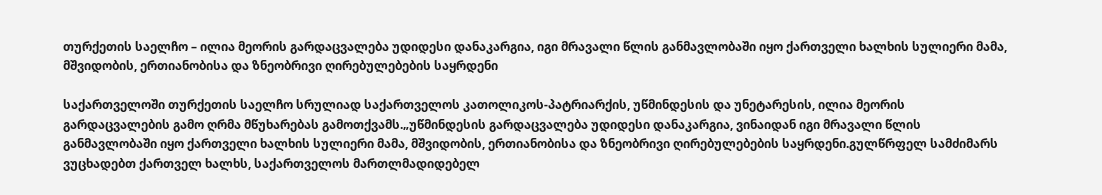თურქეთის საელჩო – ილია მეორის გარდაცვალება უდიდესი დანაკარგია, იგი მრავალი წლის განმავლობაში იყო ქართველი ხალხის სულიერი მამა, მშვიდობის, ერთიანობისა და ზნეობრივი ღირებულებების საყრდენი

საქართველოში თურქეთის საელჩო სრულიად საქართველოს კათოლიკოს-პატრიარქის, უწმინდესის და უნეტარესის, ილია მეორის გარდაცვალების გამო ღრმა მწუხარებას გამოთქვამს.„უწმინდესის გარდაცვალება უდიდესი დანაკარგია, ვინაიდან იგი მრავალი წლის განმავლობაში იყო ქართველი ხალხის სულიერი მამა, მშვიდობის, ერთიანობისა და ზნეობრივი ღირებულებების საყრდენი.გულწრფელ სამძიმარს ვუცხადებთ ქართველ ხალხს, საქართველოს მართლმადიდებელ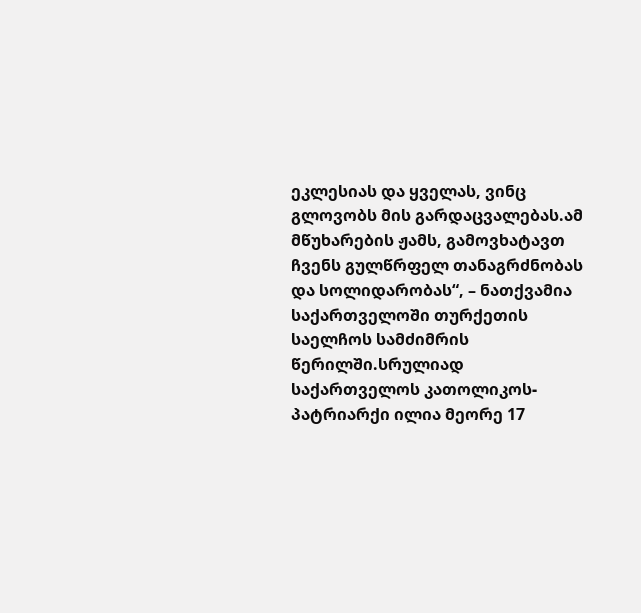ეკლესიას და ყველას, ვინც გლოვობს მის გარდაცვალებას.ამ მწუხარების ჟამს, გამოვხატავთ ჩვენს გულწრფელ თანაგრძნობას და სოლიდარობას“, – ნათქვამია საქართველოში თურქეთის საელჩოს სამძიმრის წერილში.სრულიად საქართველოს კათოლიკოს-პატრიარქი ილია მეორე 17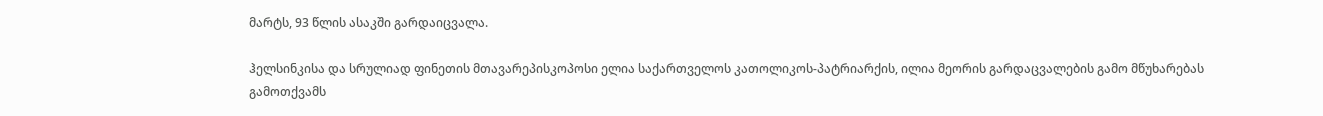მარტს, 93 წლის ასაკში გარდაიცვალა.

ჰელსინკისა და სრულიად ფინეთის მთავარეპისკოპოსი ელია საქართველოს კათოლიკოს-პატრიარქის, ილია მეორის გარდაცვალების გამო მწუხარებას გამოთქვამს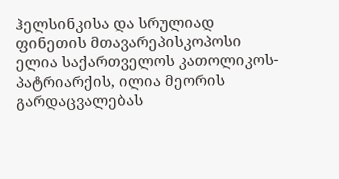ჰელსინკისა და სრულიად ფინეთის მთავარეპისკოპოსი ელია საქართველოს კათოლიკოს-პატრიარქის, ილია მეორის გარდაცვალებას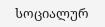სოციალურ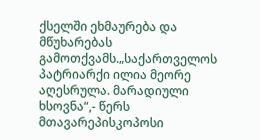ქსელში ეხმაურება და მწუხარებას გამოთქვამს.„საქართველოს პატრიარქი ილია მეორე აღესრულა. მარადიული ხსოვნა“,- წერს მთავარეპისკოპოსი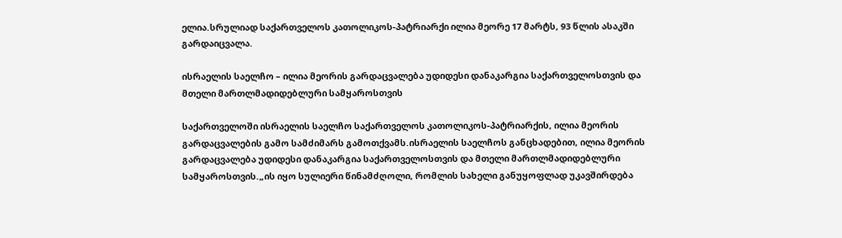ელია.სრულიად საქართველოს კათოლიკოს-პატრიარქი ილია მეორე 17 მარტს, 93 წლის ასაკში გარდაიცვალა.

ისრაელის საელჩო – ილია მეორის გარდაცვალება უდიდესი დანაკარგია საქართველოსთვის და მთელი მართლმადიდებლური სამყაროსთვის

საქართველოში ისრაელის საელჩო საქართველოს კათოლიკოს-პატრიარქის, ილია მეორის გარდაცვალების გამო სამძიმარს გამოთქვამს.ისრაელის საელჩოს განცხადებით, ილია მეორის გარდაცვალება უდიდესი დანაკარგია საქართველოსთვის და მთელი მართლმადიდებლური სამყაროსთვის.„ის იყო სულიერი წინამძღოლი, რომლის სახელი განუყოფლად უკავშირდება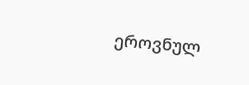ეროვნულ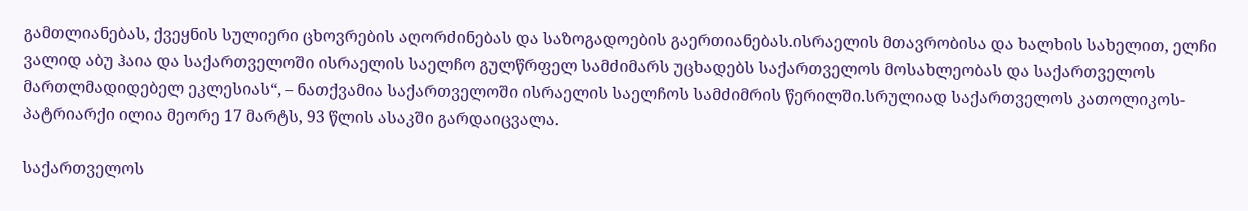გამთლიანებას, ქვეყნის სულიერი ცხოვრების აღორძინებას და საზოგადოების გაერთიანებას.ისრაელის მთავრობისა და ხალხის სახელით, ელჩი ვალიდ აბუ ჰაია და საქართველოში ისრაელის საელჩო გულწრფელ სამძიმარს უცხადებს საქართველოს მოსახლეობას და საქართველოს მართლმადიდებელ ეკლესიას“, – ნათქვამია საქართველოში ისრაელის საელჩოს სამძიმრის წერილში.სრულიად საქართველოს კათოლიკოს-პატრიარქი ილია მეორე 17 მარტს, 93 წლის ასაკში გარდაიცვალა.

საქართველოს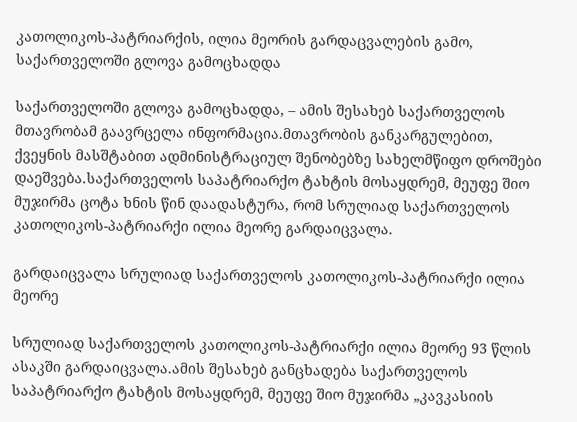კათოლიკოს-პატრიარქის, ილია მეორის გარდაცვალების გამო, საქართველოში გლოვა გამოცხადდა

საქართველოში გლოვა გამოცხადდა, – ამის შესახებ საქართველოს მთავრობამ გაავრცელა ინფორმაცია.მთავრობის განკარგულებით, ქვეყნის მასშტაბით ადმინისტრაციულ შენობებზე სახელმწიფო დროშები დაეშვება.საქართველოს საპატრიარქო ტახტის მოსაყდრემ, მეუფე შიო მუჯირმა ცოტა ხნის წინ დაადასტურა, რომ სრულიად საქართველოს კათოლიკოს-პატრიარქი ილია მეორე გარდაიცვალა.

გარდაიცვალა სრულიად საქართველოს კათოლიკოს-პატრიარქი ილია მეორე

სრულიად საქართველოს კათოლიკოს-პატრიარქი ილია მეორე 93 წლის ასაკში გარდაიცვალა.ამის შესახებ განცხადება საქართველოს საპატრიარქო ტახტის მოსაყდრემ, მეუფე შიო მუჯირმა „კავკასიის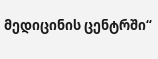მედიცინის ცენტრში“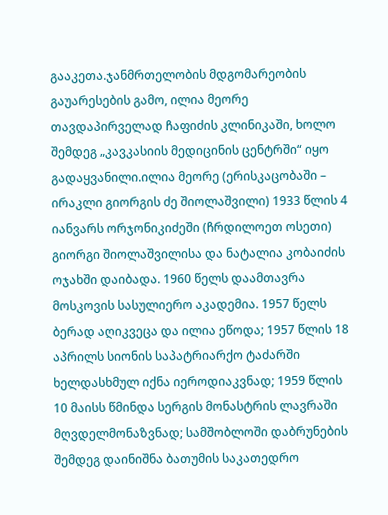გააკეთა.ჯანმრთელობის მდგომარეობის გაუარესების გამო, ილია მეორე თავდაპირველად ჩაფიძის კლინიკაში, ხოლო შემდეგ „კავკასიის მედიცინის ცენტრში“ იყო გადაყვანილი.ილია მეორე (ერისკაცობაში – ირაკლი გიორგის ძე შიოლაშვილი) 1933 წლის 4 იანვარს ორჯონიკიძეში (ჩრდილოეთ ოსეთი) გიორგი შიოლაშვილისა და ნატალია კობაიძის ოჯახში დაიბადა. 1960 წელს დაამთავრა მოსკოვის სასულიერო აკადემია. 1957 წელს ბერად აღიკვეცა და ილია ეწოდა; 1957 წლის 18 აპრილს სიონის საპატრიარქო ტაძარში ხელდასხმულ იქნა იეროდიაკვნად; 1959 წლის 10 მაისს წმინდა სერგის მონასტრის ლავრაში მღვდელმონაზვნად; სამშობლოში დაბრუნების შემდეგ დაინიშნა ბათუმის საკათედრო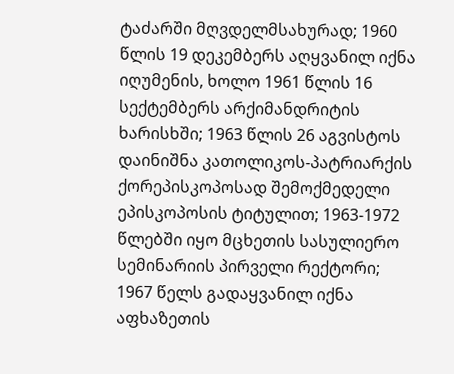ტაძარში მღვდელმსახურად; 1960 წლის 19 დეკემბერს აღყვანილ იქნა იღუმენის, ხოლო 1961 წლის 16 სექტემბერს არქიმანდრიტის ხარისხში; 1963 წლის 26 აგვისტოს დაინიშნა კათოლიკოს-პატრიარქის ქორეპისკოპოსად შემოქმედელი ეპისკოპოსის ტიტულით; 1963-1972 წლებში იყო მცხეთის სასულიერო სემინარიის პირველი რექტორი; 1967 წელს გადაყვანილ იქნა აფხაზეთის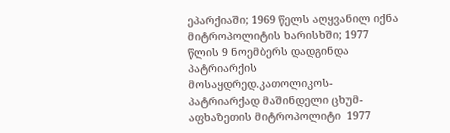ეპარქიაში; 1969 წელს აღყვანილ იქნა მიტროპოლიტის ხარისხში; 1977 წლის 9 ნოემბერს დადგინდა პატრიარქის მოსაყდრედ.კათოლიკოს-პატრიარქად მაშინდელი ცხუმ-აფხაზეთის მიტროპოლიტი  1977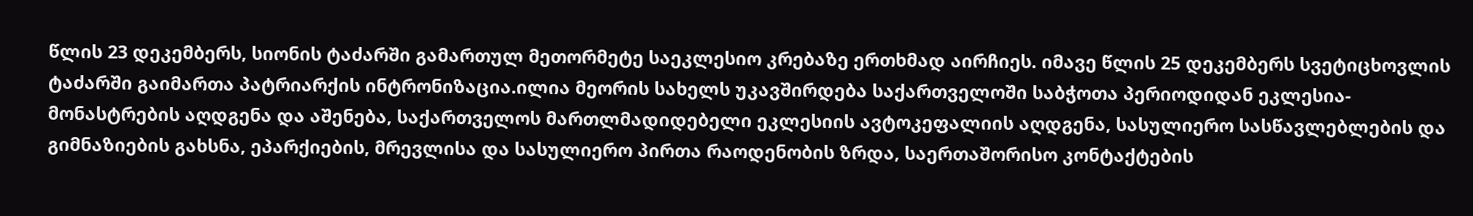წლის 23 დეკემბერს, სიონის ტაძარში გამართულ მეთორმეტე საეკლესიო კრებაზე ერთხმად აირჩიეს. იმავე წლის 25 დეკემბერს სვეტიცხოვლის ტაძარში გაიმართა პატრიარქის ინტრონიზაცია.ილია მეორის სახელს უკავშირდება საქართველოში საბჭოთა პერიოდიდან ეკლესია-მონასტრების აღდგენა და აშენება, საქართველოს მართლმადიდებელი ეკლესიის ავტოკეფალიის აღდგენა, სასულიერო სასწავლებლების და გიმნაზიების გახსნა, ეპარქიების, მრევლისა და სასულიერო პირთა რაოდენობის ზრდა, საერთაშორისო კონტაქტების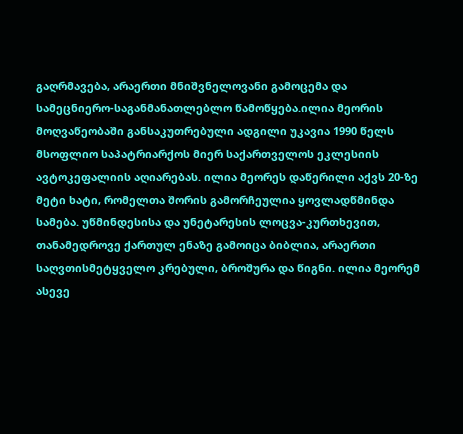გაღრმავება, არაერთი მნიშვნელოვანი გამოცემა და სამეცნიერო-საგანმანათლებლო წამოწყება.ილია მეორის მოღვაწეობაში განსაკუთრებული ადგილი უკავია 1990 წელს მსოფლიო საპატრიარქოს მიერ საქართველოს ეკლესიის ავტოკეფალიის აღიარებას. ილია მეორეს დაწერილი აქვს 20-ზე მეტი ხატი, რომელთა შორის გამორჩეულია ყოვლადწმინდა სამება. უწმინდესისა და უნეტარესის ლოცვა-კურთხევით, თანამედროვე ქართულ ენაზე გამოიცა ბიბლია, არაერთი საღვთისმეტყველო კრებული, ბროშურა და წიგნი. ილია მეორემ ასევე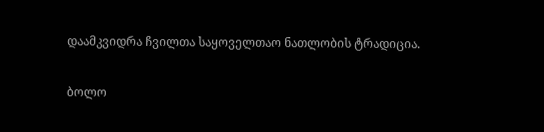დაამკვიდრა ჩვილთა საყოველთაო ნათლობის ტრადიცია.

ბოლო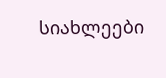სიახლეები